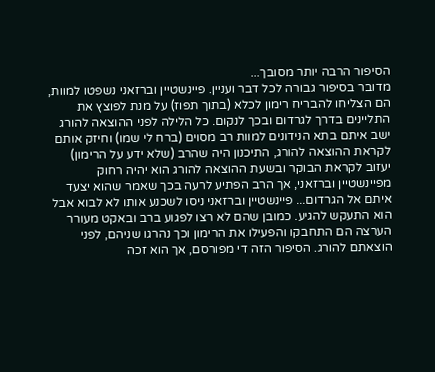הסיפור הרבה יותר מסובך...
מדובר בסיפור גבורה לכל דבר ועניין. פיינשטיין וברזאני נשפטו למוות, הם הצליחו להבריח רימון לכלא (בתוך תפוז) על מנת לפוצץ את התליינים בדרך לגרדום ובכך לנקום. כל הלילה לפני ההוצאה להורג ישב איתם בתא הנידונים למוות רב מסוים (ברח לי שמו) וחיזק אותם לקראת ההוצאה להורג, התיכנון היה שהרב (שלא ידע על הרימון) יעזוב לקראת הבוקר ובשעת ההוצאה להורג הוא יהיה רחוק מפיינשטיין וברזאני, אך הרב הפתיע לרעה בכך שאמר שהוא יצעד איתם אל הגרדום... פיינשטיין וברזאני ניסו לשכנע אותו לא לבוא אבל הוא התעקש להגיע. כמובן שהם לא רצו לפגוע ברב ובאקט מעורר הערצה הם התחבקו והפעילו את הרימון וכך נהרגו שניהם, לפני הוצאתם להורג. הסיפור הזה די מפורסם, אך הוא זכה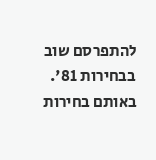להתפרסם שוב בבחירות 81'. באותם בחירות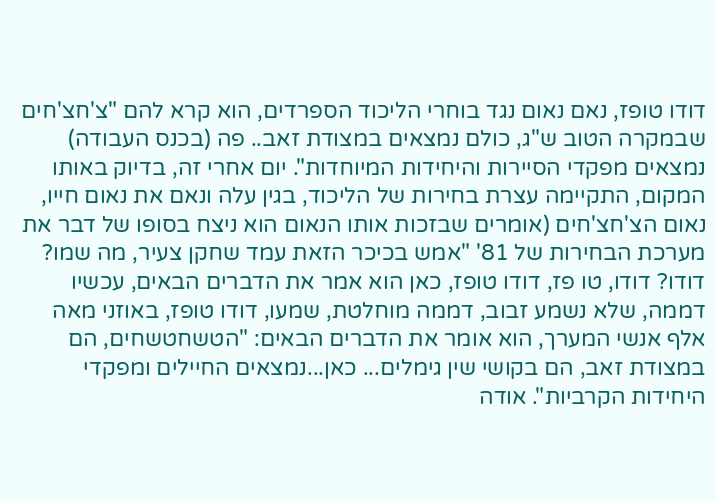דודו טופז, נאם נאום נגד בוחרי הליכוד הספרדים, הוא קרא להם "צ'חצ'חים שבמקרה הטוב ש"ג, כולם נמצאים במצודת זאב.. פה (בכנס העבודה) נמצאים מפקדי הסיירות והיחידות המיוחדות". יום אחרי זה, בדיוק באותו המקום, התקיימה עצרת בחירות של הליכוד, בגין עלה ונאם את נאום חייו, נאום הצ'חצ'חים (אומרים שבזכות אותו הנאום הוא ניצח בסופו של דבר את מערכת הבחירות של 81' "אמש בכיכר הזאת עמד שחקן צעיר, מה שמו? דודו? דודו, טו פז, דודו טופז, כאן הוא אמר את הדברים הבאים, עכשיו דממה, שלא נשמע זבוב, דממה מוחלטת, שמעו, דודו טופז, באוזני מאה אלף אנשי המערך, הוא אומר את הדברים הבאים: "הטשחטשחים, הם במצודת זאב, הם בקושי שין גימלים... כאן...נמצאים החיילים ומפקדי היחידות הקרביות". אודה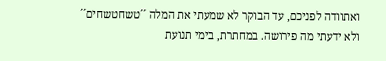ואתוודה לפניכם, עד הבוקר לא שמעתי את המלה ´´טשחטשחים´´ ולא ידעתי מה פירושה. במחתרת, בימי תנועת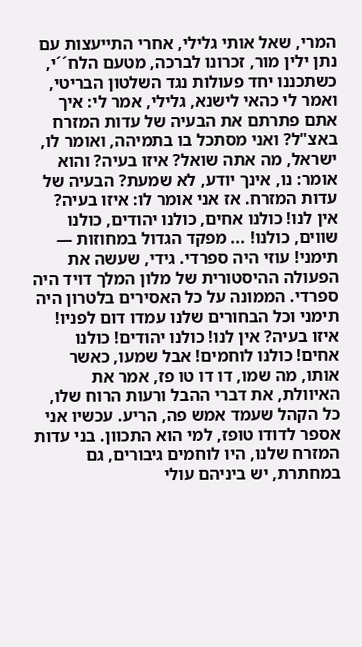המרי, שאל אותי גלילי, אחרי התייעצות עם נתן ילין מור, זכרונו לברכה, מטעם הלח´´י, כשתכננו יחד פעולות נגד השלטון הבריטי, ואמר לי כהאי לישנא, גלילי, אמר לי: איך אתם פתרתם את הבעיה של עדות המזרח באצ"ל? ואני מסתכל בו בתמיהה, ואומר לו, ישראל, מה אתה שואל? איזו בעיה? והוא אומר: נו, אינך יודע, לא שמעת? הבעיה של עדות המזרח. אז אני אומר לו: איזו בעיה? אין לנו! כולנו אחים, כולנו יהודים, כולנו שווים, כולנו! ... מפקד הגדול במחוזות — תימני! עוזי היה ספרדי. גידי, שעשה את הפעולה ההיסטורית של מלון המלך דויד היה ספרדי. הממונה על כל האסירים בלטרון היה תימני וכל הבחורים שלנו עמדו דום לפניו! איזו בעיה? אין לנו! כולנו יהודים! כולנו אחים! כולנו לוחמים! אבל שמעו, כאשר אותו, מה שמו, דו דו טו פז, אמר את האיוולת, את דברי ההבל ורעות הרוח שלו, כל הקהל שעמד אמש פה, הריע. עכשיו אני אספר לדודו טופז, למי הוא התכוון. בני עדות המזרח שלנו, היו לוחמים גיבורים, גם במחתרת, יש ביניהם עולי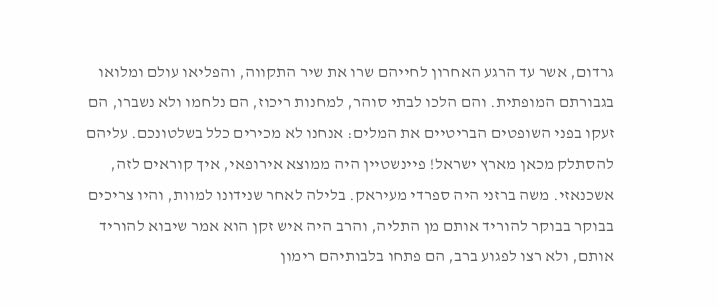גרדום, אשר עד הרגע האחרון לחייהם שרו את שיר התקווה, והפליאו עולם ומלואו בגבורתם המופתית. והם הלכו לבתי סוהר, למחנות ריכוז, הם נלחמו ולא נשברו, הם זעקו בפני השופטים הבריטיים את המלים: אנחנו לא מכירים כלל בשלטונכם. עליהם להסתלק מכאן מארץ ישראל! פיינשטיין היה ממוצא אירופאי, איך קוראים לזה, אשכנאזי. משה ברזני היה ספרדי מעיראק. בלילה לאחר שנידונו למוות, והיו צריכים בבוקר בבוקר להוריד אותם מן התליה, והרב היה איש זקן הוא אמר שיבוא להוריד אותם, ולא רצו לפגוע ברב, הם פתחו בלבותיהם רימון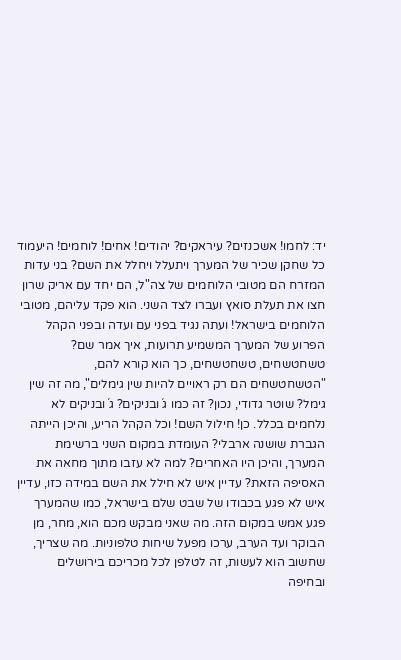יד: לחמו! אשכנזים? עיראקים? יהודים! אחים! לוחמים! היעמוד כל שחקן שכיר של המערך ויתעלל ויחלל את השם? בני עדות המזרח הם מטובי הלוחמים של צה"ל, הם יחד עם אריק שרון חצו את תעלת סואץ ועברו לצד השני. הוא פקד עליהם, מטובי הלוחמים בישראל! ועתה נגיד בפני עם ועדה ובפני הקהל הפרוע של המערך המשמיע תרועות, איך אמר שם? טשחטשחים, טשחטשחים, כך הוא קורא להם, "הטשחטשחים הם רק ראויים להיות שין גימלים", מה זה שין גימל? שוטר גדודי, נכון? זה כמו ג´ובניקים? ג´ובניקים לא נלחמים בכלל. כן! חילול השם! וכל הקהל הריע, והיכן הייתה הגברת שושנה ארבלי? העומדת במקום השני ברשימת המערך, והיכן היו האחרים? למה לא עזבו מתוך מחאה את האסיפה הזאת? עדיין איש לא חילל את השם במידה כזו, עדיין איש לא פגע בכבודו של שבט שלם בישראל, כמו שהמערך פגע אמש במקום הזה. מה שאני מבקש מכם הוא, מחר, מן הבוקר ועד הערב, ערכו מפעל שיחות טלפוניות. מה שצריך, שחשוב הוא לעשות, זה לטלפן לכל מכריכם בירושלים ובחיפה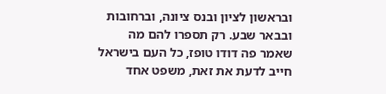ובראשון לציון ובנס ציונה, וברחובות ובבאר שבע. רק תספרו להם מה שאמר פה דודו טופז, כל העם בישראל חייב לדעת את זאת, משפט אחד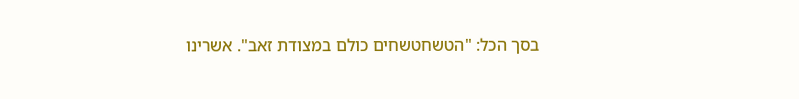בסך הכל: "הטשחטשחים כולם במצודת זאב". אשרינו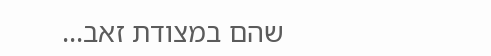שהם במצודת זאב...